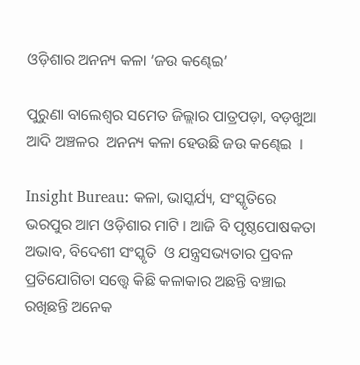ଓଡ଼ିଶାର ଅନନ୍ୟ କଳା ‘ଜଉ କଣ୍ଢେଇ’

ପୁରୁଣା ବାଲେଶ୍ଵର ସମେତ ଜିଲ୍ଲାର ପାତ୍ରପଡ଼ା, ବଡ଼ଖୁଆ ଆଦି ଅଞ୍ଚଳର  ଅନନ୍ୟ କଳା ହେଉଛି ଜଉ କଣ୍ଢେଇ  ।

Insight Bureau: କଳା, ଭାସ୍କର୍ଯ୍ୟ, ସଂସ୍କୃତିରେ ଭରପୁର ଆମ ଓଡ଼ିଶାର ମାଟି । ଆଜି ବି ପୃଷ୍ଠପୋଷକତା ଅଭାବ, ବିଦେଶୀ ସଂସ୍କୃତି  ଓ ଯନ୍ତ୍ରସଭ୍ୟତାର ପ୍ରବଳ ପ୍ରତିଯୋଗିତା ସତ୍ତ୍ୱେ କିଛି କଳାକାର ଅଛନ୍ତି ବଞ୍ଚାଇ ରଖିଛନ୍ତି ଅନେକ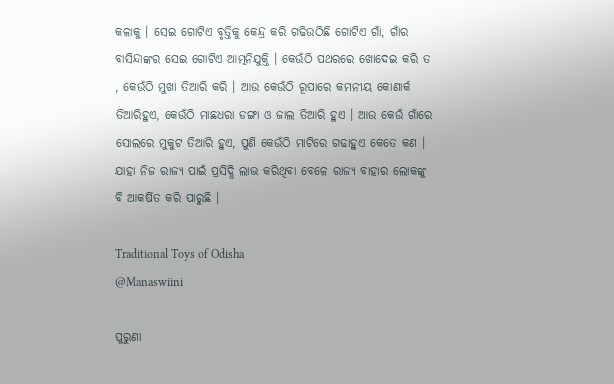କଳାକୁ । ସେଇ ଗୋଟିଏ ବୃତ୍ତିକୁ କେନ୍ଦ୍ର କରି ଗଢିଉଠିଛି ଗୋଟିଏ ଗାଁ, ଗାଁର ବାସିନ୍ଦାଙ୍କର ସେଇ ଗୋଟିଏ ଆତ୍ମନିଯୁକ୍ତି । କେଉଁଠି ପଥରରେ ଖୋଦେଇ କରି ତ , କେଉଁଠି ମୁଖା ତିଆରି କରି । ଆଉ କେଉଁଠି ରୂପାରେ କମନୀୟ କୋଣାର୍କ ତିଆରିହୁଏ, କେଉଁଠି ମାଛଧରା ଡଙ୍ଗା ଓ ଜାଲ ତିଆରି ହୁଏ । ଆଉ କେଉଁ ଗାଁରେ ସୋଲରେ ମୁକୁଟ ତିଆରି ହୁଏ, ପୁଣି କେଉଁଠି ମାଟିରେ ଗଢାହୁଏ କେତେ କଣ ।  ଯାହା ନିଜ ରାଜ୍ୟ ପାଇଁ ପ୍ରସିଦ୍ଧି ଲାଭ କରିଥିବା ବେଳେ ରାଜ୍ୟ ବାହାର ଲୋକଙ୍କୁ ବି ଆକର୍ଷିତ କରି ପାରୁଛି ।

Traditional Toys of Odisha
@Manaswiini

ପୁରୁଣା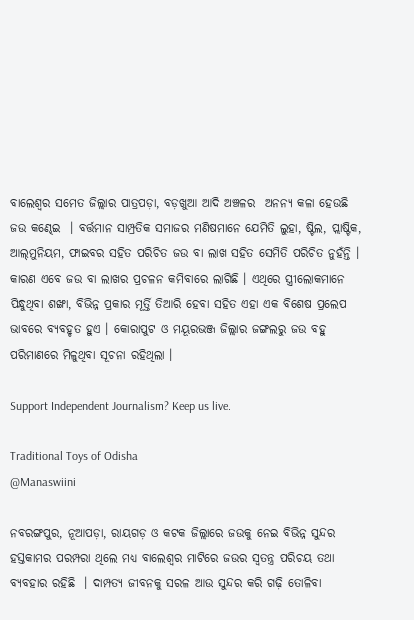ବାଲେଶ୍ଵର ସମେତ ଜିଲ୍ଲାର ପାତ୍ରପଡ଼ା, ବଡ଼ଖୁଆ ଆଦି ଅଞ୍ଚଳର  ଅନନ୍ୟ କଳା ହେଉଛି ଜଉ କଣ୍ଢେଇ  । ବର୍ତ୍ତମାନ ସାମ୍ପ୍ରତିକ ସମାଜର ମଣିଷମାନେ ଯେମିତି ଲୁହା, ଷ୍ଟିଲ, ପ୍ଲାଷ୍ଟିକ, ଆଲ୍‌ମୁନିୟମ, ଫାଇବର ସହିତ ପରିଚିତ ଜଉ ବା ଲାଖ ସହିତ ସେମିତି ପରିଚିତ ନୁହଁନ୍ତି । କାରଣ ଏବେ ଜଉ ବା ଲାଖର ପ୍ରଚଳନ କମିବାରେ ଲାଗିଛି । ଏଥିରେ ସ୍ତ୍ରୀଲୋକମାନେ ପିନ୍ଧୁଥିବା ଶଙ୍ଖା, ବିଭିନ୍ନ ପ୍ରକାର ମୂର୍ତ୍ତି ତିଆରି ହେବା ସହିତ ଏହା ଏକ ବିଶେଷ ପ୍ରଲେପ ଭାବରେ ବ୍ୟବହୃତ ହୁଏ । କୋରାପୁଟ ଓ ମୟୂରଭଞ୍ଜ ଜିଲ୍ଲାର ଜଙ୍ଗଲରୁ ଜଉ ବହୁ ପରିମାଣରେ ମିଳୁଥିବା ସୂଚନା ରହିଥିଲା ।

Support Independent Journalism? Keep us live.

Traditional Toys of Odisha
@Manaswiini

ନବରଙ୍ଗପୁର, ନୂଆପଡ଼ା, ରାୟଗଡ଼ ଓ କଟକ ଜିଲ୍ଲାରେ ଜଉକୁ ନେଇ ବିଭିନ୍ନ ସୁନ୍ଦର ହସ୍ତକାମର ପରମ୍ପରା ଥିଲେ ମଧ୍ୟ ବାଲେଶ୍ଵର ମାଟିରେ ଜଉର ସ୍ଵତନ୍ତ୍ର ପରିଚୟ ତଥା ବ୍ୟବହାର ରହିଛି  । ଦାମ୍ପତ୍ୟ ଜୀବନକୁ ସରଳ ଆଉ ସୁନ୍ଦର କରି ଗଢ଼ି ତୋଳିବା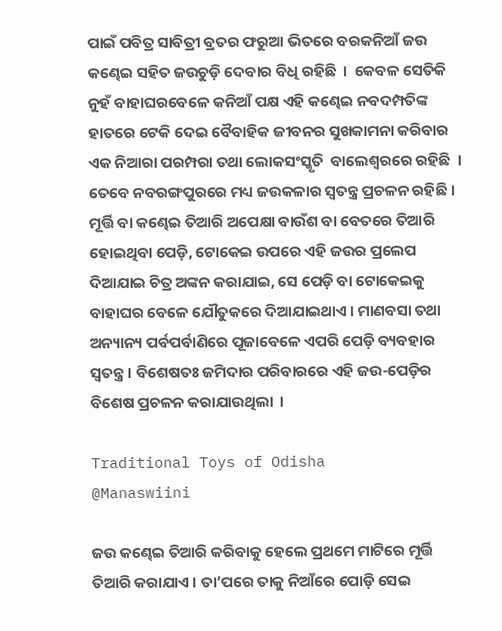ପାଇଁ ପବିତ୍ର ସାବିତ୍ରୀ ବ୍ରତର ଫରୁଆ ଭିତରେ ବରକନିଆଁ ଜଉ କଣ୍ଢେଇ ସହିତ ଜଉଚୁଡ଼ି ଦେବାର ବିଧି ରହିଛି  ।  କେବଳ ସେତିକି ନୁହଁ ବାହାଘରବେଳେ କନିଆଁ ପକ୍ଷ ଏହି କଣ୍ଢେଇ ନବଦମ୍ପତିଙ୍କ ହାତରେ ଟେକି ଦେଇ ବୈବାହିକ ଜୀବନର ସୁଖକାମନା କରିବାର ଏକ ନିଆରା ପରମ୍ପରା ତଥା ଲୋକସଂସ୍କୃତି  ବାଲେଶ୍ବରରେ ରହିଛି  । ତେବେ ନବରଙ୍ଗପୁରରେ ମଧ୍ୟ ଜଉକଳାର ସ୍ବତନ୍ତ୍ର ପ୍ରଚଳନ ରହିଛି । ମୂର୍ତ୍ତି ବା କଣ୍ଢେଇ ତିଆରି ଅପେକ୍ଷା ବାଉଁଶ ବା ବେତରେ ତିଆରି ହୋଇଥିବା ପେଡ଼ି, ଟୋକେଇ ଉପରେ ଏହି ଜଉର ପ୍ରଲେପ ଦିଆଯାଇ ଚିତ୍ର ଅଙ୍କନ କରାଯାଇ, ସେ ପେଡ଼ି ବା ଟୋକେଇକୁ ବାହାଘର ବେଳେ ଯୌତୁକରେ ଦିଆଯାଇଥାଏ । ମାଣବସା ତଥା ଅନ୍ୟାନ୍ୟ ପର୍ବପର୍ବାଣିରେ ପୂଜାବେଳେ ଏପରି ପେଡ଼ି ବ୍ୟବହାର ସ୍ବତନ୍ତ୍ର । ବିଶେଷତଃ ଜମିଦାର ପରିବାରରେ ଏହି ଜଉ-ପେଡ଼ିର ବିଶେଷ ପ୍ରଚଳନ କରାଯାଉଥିଲା  ।

Traditional Toys of Odisha
@Manaswiini

ଜଉ କଣ୍ଢେଇ ତିଆରି କରିବାକୁ ହେଲେ ପ୍ରଥମେ ମାଟିରେ ମୂର୍ତ୍ତି ତିଆରି କରାଯାଏ । ତା’ପରେ ତାକୁ ନିଆଁରେ ପୋଡ଼ି ସେଇ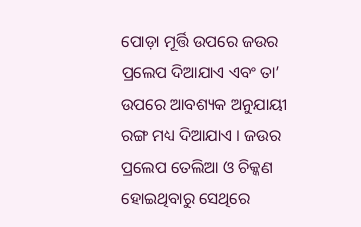ପୋଡ଼ା ମୂର୍ତ୍ତି ଉପରେ ଜଉର ପ୍ରଲେପ ଦିଆଯାଏ ଏବଂ ତା’ ଉପରେ ଆବଶ୍ୟକ ଅନୁଯାୟୀ ରଙ୍ଗ ମଧ୍ୟ ଦିଆଯାଏ । ଜଉର ପ୍ରଲେପ ତେଲିଆ ଓ ଚିକ୍କଣ ହୋଇଥିବାରୁ ସେଥିରେ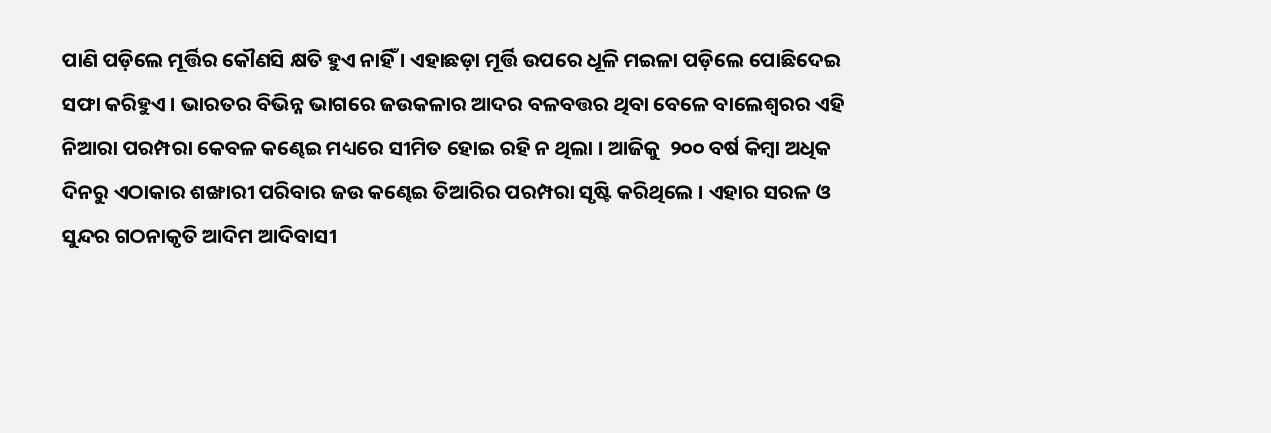ପାଣି ପଡ଼ିଲେ ମୂର୍ତ୍ତିର କୌଣସି କ୍ଷତି ହୁଏ ନାହିଁ । ଏହାଛଡ଼ା ମୂର୍ତ୍ତି ଉପରେ ଧୂଳି ମଇଳା ପଡ଼ିଲେ ପୋଛିଦେଇ ସଫା କରିହୁଏ । ଭାରତର ବିଭିନ୍ନ ଭାଗରେ ଜଉକଳାର ଆଦର ବଳବତ୍ତର ଥିବା ବେଳେ ବାଲେଶ୍ୱରର ଏହି ନିଆରା ପରମ୍ପରା କେବଳ କଣ୍ଢେଇ ମଧ୍ୟରେ ସୀମିତ ହୋଇ ରହି ନ ଥିଲା । ଆଜିକୁ  ୨୦୦ ବର୍ଷ କିମ୍ବା ଅଧିକ ଦିନରୁ ଏଠାକାର ଶଙ୍ଖାରୀ ପରିବାର ଜଉ କଣ୍ଢେଇ ତିଆରିର ପରମ୍ପରା ସୃଷ୍ଟି କରିଥିଲେ । ଏହାର ସରଳ ଓ ସୁନ୍ଦର ଗଠନାକୃତି ଆଦିମ ଆଦିବାସୀ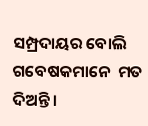ସମ୍ପ୍ରଦାୟର ବୋଲି ଗବେଷକମାନେ  ମତ ଦିଅନ୍ତି ।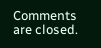Comments are closed.